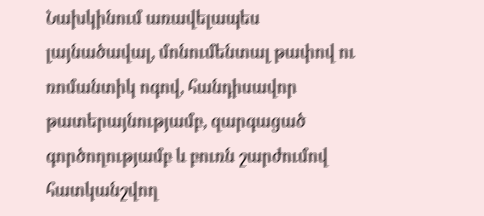Նախկինում առավելապես լայնածավալ, մոնումենտալ թափով ու ռոմանտիկ ոգով, հանդիսավոր թատերայնությամբ, զարգացած գործողությամբ և բուռն շարժումով հատկանշվող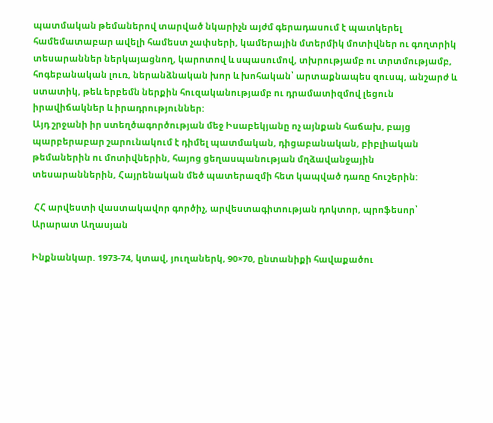պատմական թեմաներով տարված նկարիչն այժմ գերադասում է պատկերել համեմատաբար ավելի համեստ չափսերի, կամերային մտերմիկ մոտիվներ ու գողտրիկ տեսարաններ ներկայացնող, կարոտով և սպասումով, տխրությամբ ու տրտմությամբ, հոգեբանական լուռ, ներանձնական խոր և խոհական՝ արտաքնապես զուսպ, անշարժ և ստատիկ, թեև երբեմն ներքին հուզականությամբ ու դրամատիզմով լեցուն իրավիճակներ և իրադրություններ:
Այդ շրջանի իր ստեղծագործության մեջ Իսաբեկյանը ոչ այնքան հաճախ, բայց պարբերաբար շարունակում է դիմել պատմական, դիցաբանական, բիբլիական թեմաներին ու մոտիվներին, հայոց ցեղասպանության մղձավանջային տեսարաններին, Հայրենական մեծ պատերազմի հետ կապված դառը հուշերին:

 ՀՀ արվեստի վաստակավոր գործիչ, արվեստագիտության դոկտոր, պրոֆեսոր՝ Արարատ Աղասյան

Ինքնանկար. 1973-74, կտավ, յուղաներկ, 90×70, ընտանիքի հավաքածու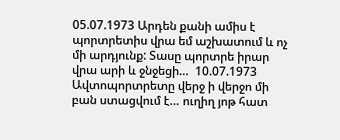05.07.1973 Արդեն քանի ամիս է պորտրետիս վրա եմ աշխատում և ոչ մի արդյունք: Տասը պորտրե իրար վրա արի և ջնջեցի…  10.07.1973 Ավտոպորտրետը վերջ ի վերջո մի բան ստացվում է… ուղիղ յոթ հատ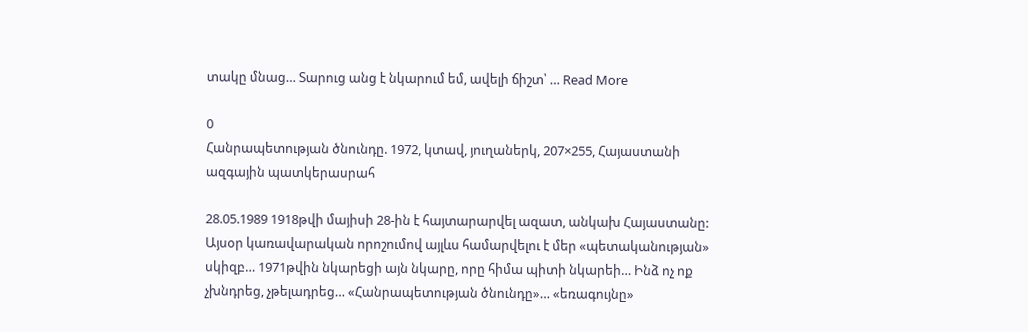տակը մնաց… Տարուց անց է նկարում եմ, ավելի ճիշտ՝ … Read More

0
Հանրապետության ծնունդը. 1972, կտավ, յուղաներկ, 207×255, Հայաստանի ազգային պատկերասրահ

28.05.1989 1918թվի մայիսի 28-ին է հայտարարվել ազատ, անկախ Հայաստանը: Այսօր կառավարական որոշումով այլևս համարվելու է մեր «պետականության» սկիզբ… 1971թվին նկարեցի այն նկարը, որը հիմա պիտի նկարեի… Ինձ ոչ ոք չխնդրեց, չթելադրեց… «Հանրապետության ծնունդը»… «եռագույնը»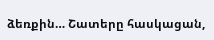ձեռքին… Շատերը հասկացան,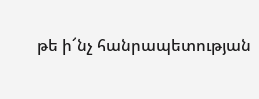թե ի՜նչ հանրապետության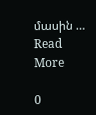մասին … Read More

0